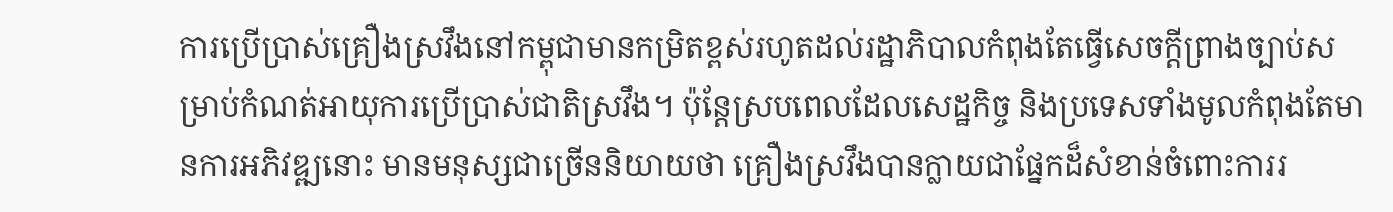ការប្រើប្រាស់គ្រឿងស្រវឹងនៅកម្ពុជាមានកម្រិតខ្ពស់រហូតដល់រដ្ឋាភិបាលកំពុងតែធ្វើសេចក្ដីព្រាងច្បាប់សម្រាប់កំណត់អាយុការប្រើប្រាស់ជាតិស្រវឹង។ ប៉ុន្តែស្របពេលដែលសេដ្ឋកិច្ច និងប្រទេសទាំងមូលកំពុងតែមានការអភិវឌ្ឍនោះ មានមនុស្សជាច្រើននិយាយថា គ្រឿងស្រវឹងបានក្លាយជាផ្នែកដ៏សំខាន់ចំពោះការរ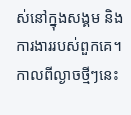ស់នៅក្នុងសង្គម និងការងាររបស់ពួកគេ។
កាលពីល្ងាចថ្មីៗនេះ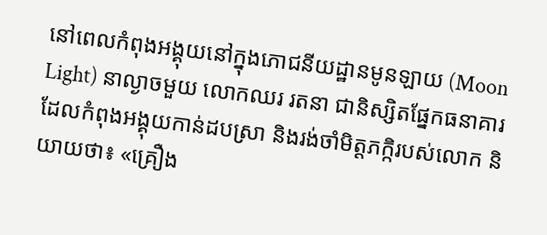នៅពេលកំពុងអង្គុយនៅក្នុងភោជនីយដ្ឋានមូនឡាយ (Moon Light) នាល្ងាចមួយ លោកឈរ រតនា ជានិស្សិតផ្នែកធនាគារ ដែលកំពុងអង្គុយកាន់ដបស្រា និងរង់ចាំមិត្តភក្កិរបស់លោក និយាយថា៖ «គ្រឿង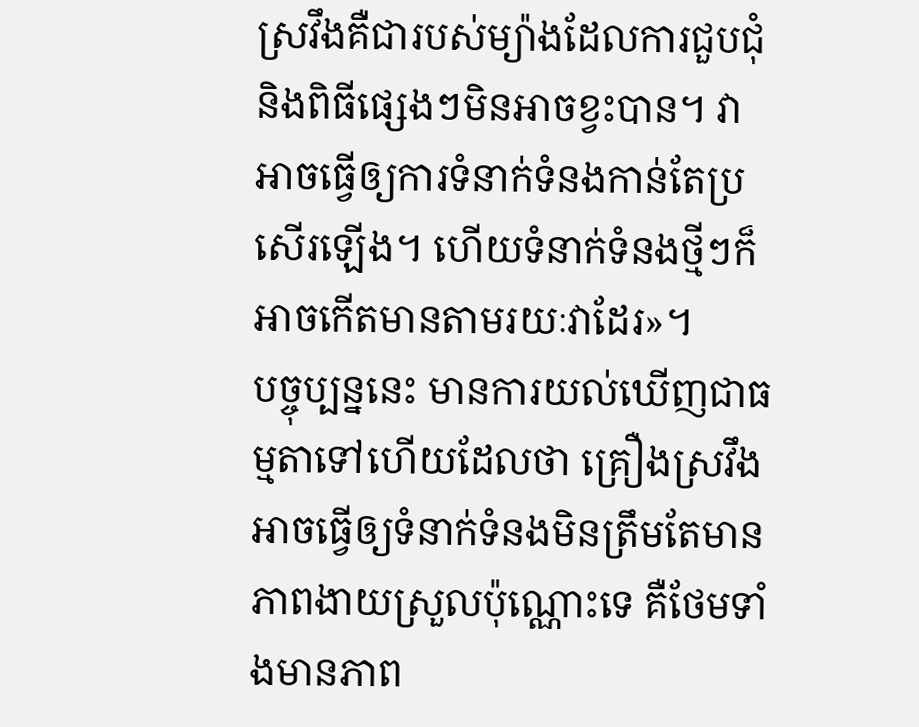ស្រវឹងគឺជារបស់ម្យ៉ាងដែលការជួបជុំ និងពិធីផ្សេងៗមិនអាចខ្វះបាន។ វាអាចធ្វើឲ្យការទំនាក់ទំនងកាន់តែប្រសើរឡើង។ ហើយទំនាក់ទំនងថ្មីៗក៏អាចកើតមានតាមរយៈវាដែរ»។
បច្ចុប្បន្ននេះ មានការយល់ឃើញជាធម្មតាទៅហើយដែលថា គ្រឿងស្រវឹងអាចធ្វើឲ្យទំនាក់ទំនងមិនត្រឹមតែមានភាពងាយស្រួលប៉ុណ្ណោះទេ គឺថែមទាំងមានភាព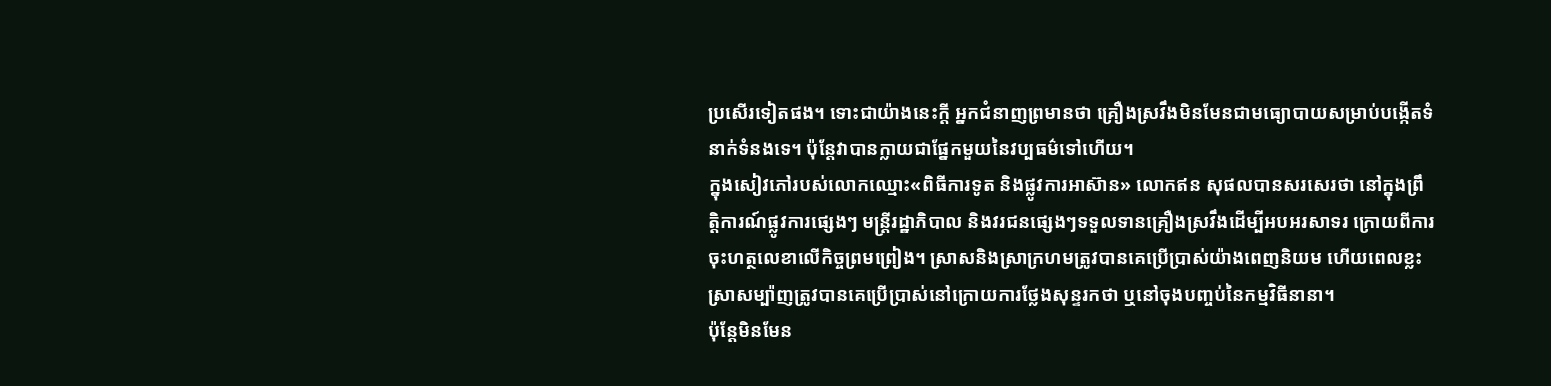ប្រសើរទៀតផង។ ទោះជាយ៉ាងនេះក្តី អ្នកជំនាញព្រមានថា គ្រឿងស្រវឹងមិនមែនជាមធ្យោបាយសម្រាប់បង្កើតទំនាក់ទំនងទេ។ ប៉ុន្តែវាបានក្លាយជាផ្នែកមួយនៃវប្បធម៌ទៅហើយ។
ក្នុងសៀវភៅរបស់លោកឈ្មោះ«ពិធីការទូត និងផ្លូវការអាស៊ាន» លោកឥន សុផលបានសរសេរថា នៅក្នុងព្រឹត្តិការណ៍ផ្លូវការផ្សេងៗ មន្រ្តីរដ្ឋាភិបាល និងវរជនផ្សេងៗទទួលទានគ្រឿងស្រវឹងដើម្បីអបអរសាទរ ក្រោយពីការចុះហត្ថលេខាលើកិច្ចព្រមព្រៀង។ ស្រាសនិងស្រាក្រហមត្រូវបានគេប្រើប្រាស់យ៉ាងពេញនិយម ហើយពេលខ្លះ ស្រាសម្ប៉ាញត្រូវបានគេប្រើប្រាស់នៅក្រោយការថ្លែងសុន្ទរកថា ឬនៅចុងបញ្ចប់នៃកម្មវិធីនានា។
ប៉ុន្តែមិនមែន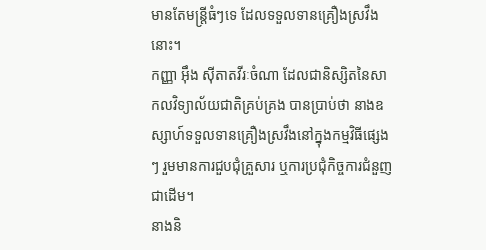មានតែមន្ត្រីធំៗទេ ដែលទទួលទានគ្រឿងស្រវឹងនោះ។
កញ្ញា អ៊ឹង ស៊ីតាតវីរៈចំណា ដែលជានិស្សិតនៃសាកលវិទ្យាល័យជាតិគ្រប់គ្រង បានប្រាប់ថា នាងឧស្សាហ៍ទទួលទានគ្រឿងស្រវឹងនៅក្នុងកម្មវិធីផ្សេងៗ រួមមានការជួបជុំគ្រួសារ ឬការប្រជុំកិច្ចការជំនួញជាដើម។
នាងនិ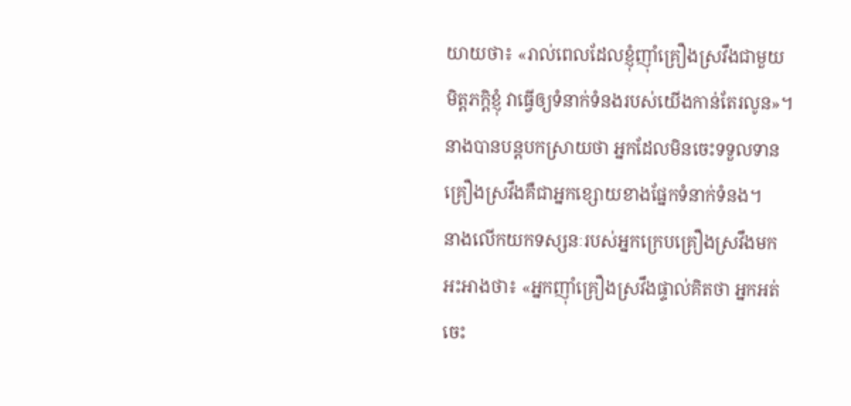យាយថា៖ «រាល់ពេលដែលខ្ញុំញ៉ាំគ្រឿងស្រវឹងជាមួយមិត្តភក្តិខ្ញុំ វាធ្វើឲ្យទំនាក់ទំនងរបស់យើងកាន់តែរលូន»។
នាងបានបន្តបកស្រាយថា អ្នកដែលមិនចេះទទួលទានគ្រឿងស្រវឹងគឺជាអ្នកខ្សោយខាងផ្នែកទំនាក់ទំនង។
នាងលើកយកទស្សនៈរបស់អ្នកក្រេបគ្រឿងស្រវឹងមកអះអាងថា៖ «អ្នកញ៉ាំគ្រឿងស្រវឹងផ្ទាល់គិតថា អ្នកអត់ចេះ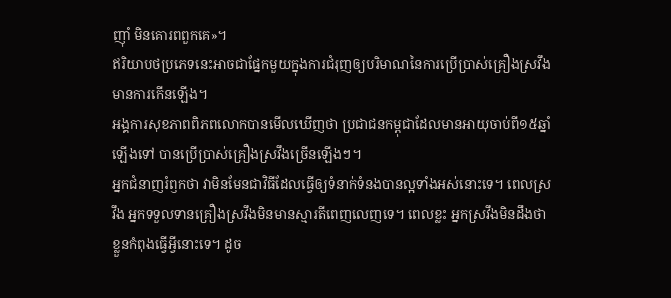ញ៉ាំ មិនគោរពពួកគេ»។
ឥរិយាបថប្រភេទនេះអាចជាផ្នែកមួយក្នុងការជំរុញឲ្យបរិមាណនៃការប្រើប្រាស់គ្រឿងស្រវឹងមានការកើនឡើង។
អង្គការសុខភាពពិភពលោកបានមើលឃើញថា ប្រជាជនកម្ពុជាដែលមានអាយុចាប់ពី១៥ឆ្នាំឡើងទៅ បានប្រើប្រាស់គ្រឿងស្រវឹងច្រើនឡើងៗ។
អ្នកជំនាញរំឭកថា វាមិនមែនជាវិធីដែលធ្វើឲ្យទំនាក់ទំនងបានល្អទាំងអស់នោះទេ។ ពេលស្រវឹង អ្នកទទួលទានគ្រឿងស្រវឹងមិនមានស្មារតីពេញលេញទេ។ ពេលខ្លះ អ្នកស្រវឹងមិនដឹងថា ខ្លួនកំពុងធ្វើអ្វីនោះទេ។ ដូច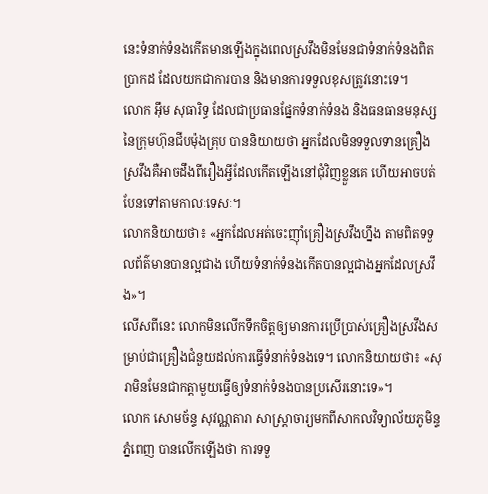នេះទំនាក់ទំនងកើតមានឡើងក្នុងពេលស្រវឹងមិនមែនជាទំនាក់ទំនងពិតប្រាកដ ដែលយកជាការបាន និងមានការទទួលខុសត្រូវនោះទេ។
លោក អ៊ឹម សុធារិទ្ធ ដែលជាប្រធានផ្នែកទំនាក់ទំនង និងធនធានមនុស្សនៃក្រុមហ៊ុនជីបម៉ុងគ្រុប បាននិយាយថា អ្នកដែលមិនទទួលទានគ្រឿងស្រវឹងគឺអាចដឹងពីរឿងអ្វីដែលកើតឡើងនៅជុំវិញខ្លួនគេ ហើយអាចបត់បែនទៅតាមកាលៈទេសៈ។
លោកនិយាយថា៖ «អ្នកដែលអត់ចេះញ៉ាំគ្រឿងស្រវឹងហ្នឹង តាមពិតទទួលព័ត៌មានបានល្អជាង ហើយទំនាក់ទំនងកើតបានល្អជាងអ្នកដែលស្រវឹង»។
លើសពីនេះ លោកមិនលើកទឹកចិត្តឲ្យមានការប្រើប្រាស់គ្រឿងស្រវឹងសម្រាប់ជាគ្រឿងជំនួយដល់ការធ្វើទំនាក់ទំនងទេ។ លោកនិយាយថា៖ «សុរាមិនមែនជាកត្តាមួយធ្វើឲ្យទំនាក់ទំនងបានប្រសើរនោះទេ»។
លោក សោមច័ន្ទ សុវណ្ណតារា សាស្ត្រាចារ្យមកពីសាកលវិទ្យាល័យភូមិន្ទភ្នំពេញ បានលើកឡើងថា ការទទួ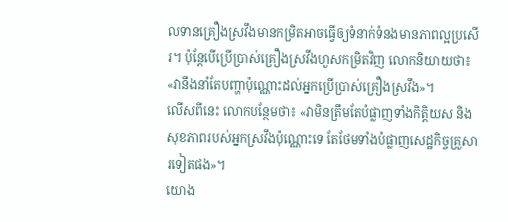លទានគ្រឿងស្រវឹងមានកម្រិតអាចធ្វើឲ្យទំនាក់ទំនងមានភាពល្អប្រសើរ។ ប៉ុន្តែបើប្រើប្រាស់គ្រឿងស្រវឹងហួសកម្រិតវិញ លោកនិយាយថា៖ «វានឹងនាំតែបញ្ហាប៉ុណ្ណោះដល់អ្នកប្រើប្រាស់គ្រឿងស្រវឹង»។
លើសពីនេះ លោកបន្ថែមថា៖ «វាមិនត្រឹមតែបំផ្លាញទាំងកិត្តិយស និងសុខភាពរបស់អ្នកស្រវឹងប៉ុណ្ណោះទេ តែថែមទាំងបំផ្លាញសេដ្ឋកិច្ចគ្រួសារទៀតផង»។
យោង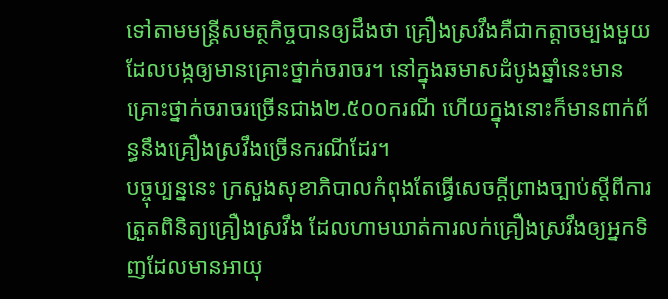ទៅតាមមន្រ្តីសមត្ថកិច្ចបានឲ្យដឹងថា គ្រឿងស្រវឹងគឺជាកត្តាចម្បងមួយដែលបង្កឲ្យមានគ្រោះថ្នាក់ចរាចរ។ នៅក្នុងឆមាសដំបូងឆ្នាំនេះមានគ្រោះថ្នាក់ចរាចរច្រើនជាង២.៥០០ករណី ហើយក្នុងនោះក៏មានពាក់ព័ន្ធនឹងគ្រឿងស្រវឹងច្រើនករណីដែរ។
បច្ចុប្បន្ននេះ ក្រសួងសុខាភិបាលកំពុងតែធ្វើសេចក្តីព្រាងច្បាប់ស្តីពីការត្រួតពិនិត្យគ្រឿងស្រវឹង ដែលហាមឃាត់ការលក់គ្រឿងស្រវឹងឲ្យអ្នកទិញដែលមានអាយុ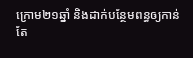ក្រោម២១ឆ្នាំ និងដាក់បន្ថែមពន្ធឲ្យកាន់តែ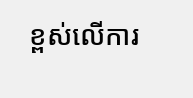ខ្ពស់លើការ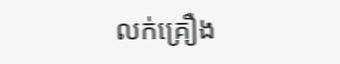លក់គ្រឿង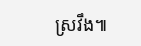ស្រវឹង៕